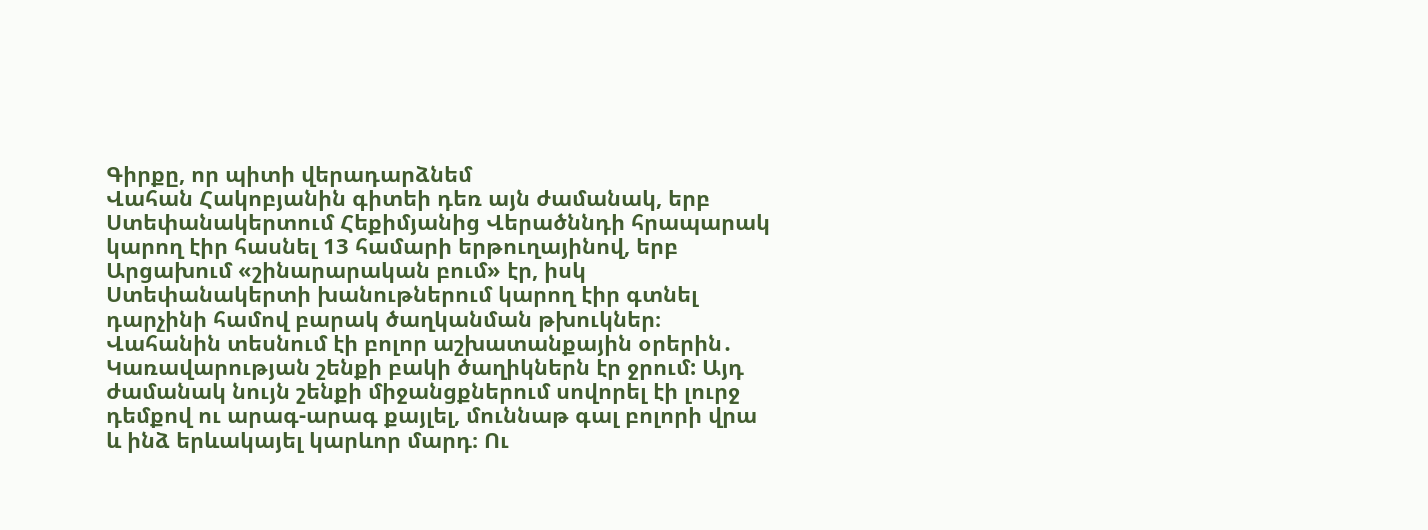Գիրքը, որ պիտի վերադարձնեմ
Վահան Հակոբյանին գիտեի դեռ այն ժամանակ, երբ Ստեփանակերտում Հեքիմյանից Վերածննդի հրապարակ կարող էիր հասնել 13 համարի երթուղայինով, երբ Արցախում «շինարարական բում» էր, իսկ Ստեփանակերտի խանութներում կարող էիր գտնել դարչինի համով բարակ ծաղկանման թխուկներ։
Վահանին տեսնում էի բոլոր աշխատանքային օրերին․ Կառավարության շենքի բակի ծաղիկներն էր ջրում: Այդ ժամանակ նույն շենքի միջանցքներում սովորել էի լուրջ դեմքով ու արագ-արագ քայլել, մուննաթ գալ բոլորի վրա և ինձ երևակայել կարևոր մարդ։ Ու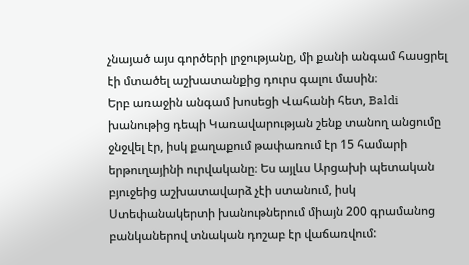չնայած այս գործերի լրջությանը, մի քանի անգամ հասցրել էի մտածել աշխատանքից դուրս գալու մասին։
Երբ առաջին անգամ խոսեցի Վահանի հետ, Baldi խանութից դեպի Կառավարության շենք տանող անցումը ջնջվել էր, իսկ քաղաքում թափառում էր 15 համարի երթուղայինի ուրվականը։ Ես այլևս Արցախի պետական բյուջեից աշխատավարձ չէի ստանում, իսկ Ստեփանակերտի խանութներում միայն 200 գրամանոց բանկաներով տնական դոշաբ էր վաճառվում: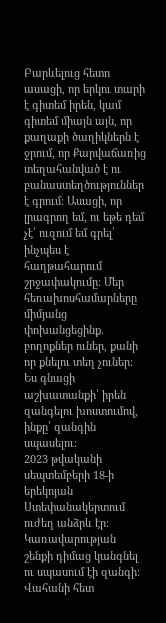Բարևելուց հետո ասացի, որ երկու տարի է գիտեմ իրեն, կամ գիտեմ միայն այն, որ քաղաքի ծաղիկներն է ջրում, որ Քարվաճառից տեղահանված է ու բանաստեղծություններ է գրում: Ասացի, որ լրագրող եմ, ու եթե դեմ չէ՝ ուզում եմ գրել՝ ինչպես է հաղթահարում շրջափակումը: Մեր հեռախոսհամարները միմյանց փոխանցեցինք. բողոքներ ուներ, քանի որ քնելու տեղ չուներ: Ես գնացի աշխատանքի՝ իրեն զանգելու խոստումով, ինքը՝ զանգին սպասելու:
2023 թվականի սեպտեմբերի 18-ի երեկոյան Ստեփանակերտում ուժեղ անձրև էր: Կառավարության շենքի դիմաց կանգնել ու սպասում էի զանգի: Վահանի հետ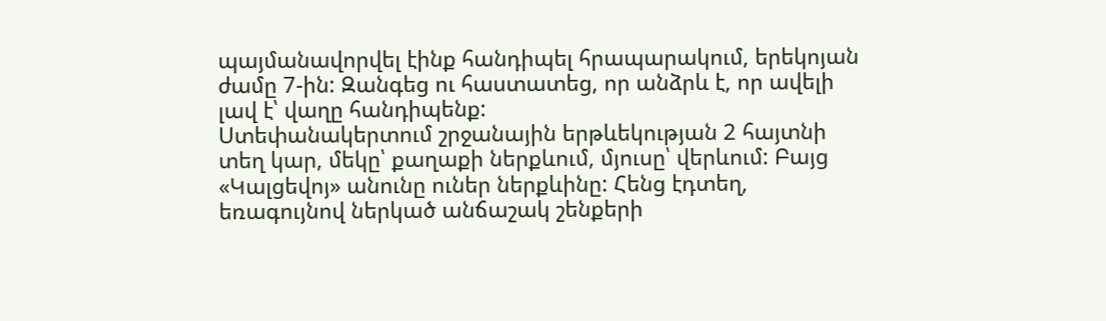պայմանավորվել էինք հանդիպել հրապարակում, երեկոյան ժամը 7-ին: Զանգեց ու հաստատեց, որ անձրև է, որ ավելի լավ է՝ վաղը հանդիպենք:
Ստեփանակերտում շրջանային երթևեկության 2 հայտնի տեղ կար, մեկը՝ քաղաքի ներքևում, մյուսը՝ վերևում: Բայց «Կալցեվոյ» անունը ուներ ներքևինը: Հենց էդտեղ, եռագույնով ներկած անճաշակ շենքերի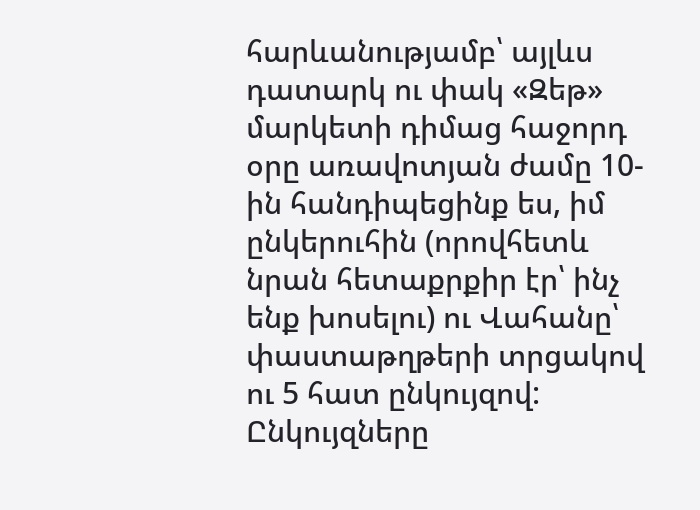հարևանությամբ՝ այլևս դատարկ ու փակ «Զեթ» մարկետի դիմաց հաջորդ օրը առավոտյան ժամը 10-ին հանդիպեցինք ես, իմ ընկերուհին (որովհետև նրան հետաքրքիր էր՝ ինչ ենք խոսելու) ու Վահանը՝ փաստաթղթերի տրցակով ու 5 հատ ընկույզով: Ընկույզները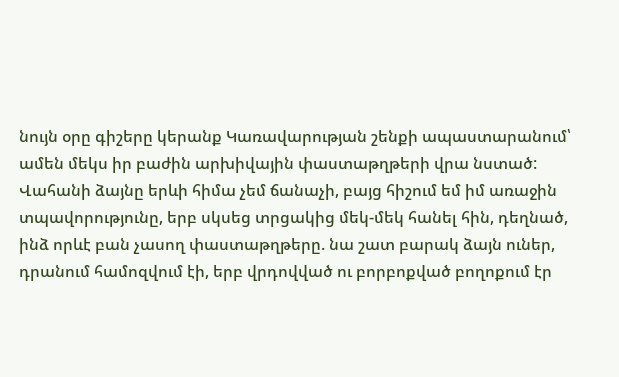նույն օրը գիշերը կերանք Կառավարության շենքի ապաստարանում՝ ամեն մեկս իր բաժին արխիվային փաստաթղթերի վրա նստած:
Վահանի ձայնը երևի հիմա չեմ ճանաչի, բայց հիշում եմ իմ առաջին տպավորությունը, երբ սկսեց տրցակից մեկ-մեկ հանել հին, դեղնած, ինձ որևէ բան չասող փաստաթղթերը. նա շատ բարակ ձայն ուներ, դրանում համոզվում էի, երբ վրդովված ու բորբոքված բողոքում էր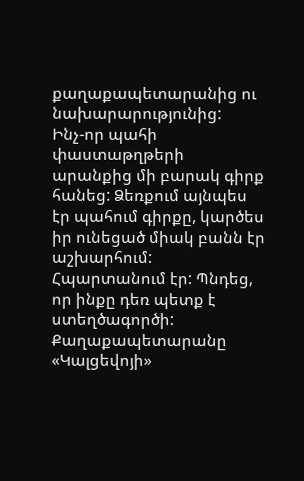քաղաքապետարանից ու նախարարությունից:
Ինչ-որ պահի փաստաթղթերի արանքից մի բարակ գիրք հանեց: Ձեռքում այնպես էր պահում գիրքը, կարծես իր ունեցած միակ բանն էր աշխարհում: Հպարտանում էր: Պնդեց, որ ինքը դեռ պետք է ստեղծագործի:
Քաղաքապետարանը «Կալցեվոյի»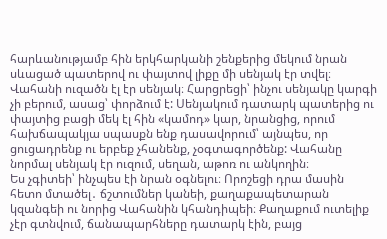հարևանությամբ հին երկհարկանի շենքերից մեկում նրան սևացած պատերով ու փայտով լիքը մի սենյակ էր տվել։ Վահանի ուզածն էլ էր սենյակ։ Հարցրեցի՝ ինչու սենյակը կարգի չի բերում, ասաց՝ փորձում է: Սենյակում դատարկ պատերից ու փայտից բացի մեկ էլ հին «կամոդ» կար, նրանցից, որում հախճապակյա սպասքն ենք դասավորում՝ այնպես, որ ցուցադրենք ու երբեք չհանենք, չօգտագործենք: Վահանը նորմալ սենյակ էր ուզում, սեղան, աթոռ ու անկողին։
Ես չգիտեի՝ ինչպես էի նրան օգնելու։ Որոշեցի դրա մասին հետո մտածել․ ճշտումներ կանեի, քաղաքապետարան կզանգեի ու նորից Վահանին կհանդիպեի։ Քաղաքում ուտելիք չէր գտնվում, ճանապարհները դատարկ էին, բայց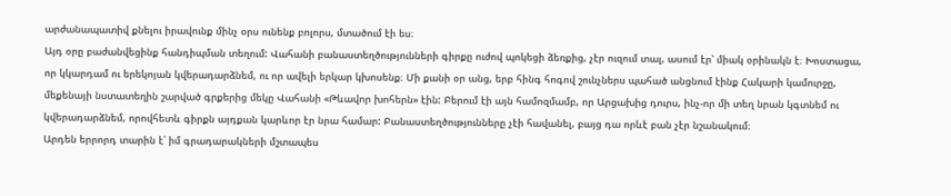արժանապատիվ քնելու իրավունք մինչ օրս ունենք բոլորս, մտածում էի ես։
Այդ օրը բաժանվեցինք հանդիպման տեղում: Վահանի բանաստեղծությունների գիրքը ուժով պոկեցի ձեռքից, չէր ուզում տալ, ասում էր՝ միակ օրինակն է։ Խոստացա, որ կկարդամ ու երեկոյան կվերադարձնեմ, ու որ ավելի երկար կխոսենք։ Մի քանի օր անց, երբ հինգ հոգով շունչներս պահած անցնում էինք Հակարի կամուրջը, մեքենայի նստատեղին շարված գրքերից մեկը Վահանի «Թևավոր խոհերն» էին: Բերում էի այն համոզմամբ, որ Արցախից դուրս, ինչ-որ մի տեղ նրան կգտնեմ ու կվերադարձնեմ, որովհետև գիրքն այդքան կարևոր էր նրա համար: Բանաստեղծությունները չէի հավանել, բայց դա որևէ բան չէր նշանակում։
Արդեն երրորդ տարին է՝ իմ գրադարակների մշտապես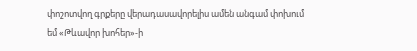փոշոտվող գրքերը վերադասավորելիս ամեն անգամ փոխում եմ «Թևավոր խոհեր»-ի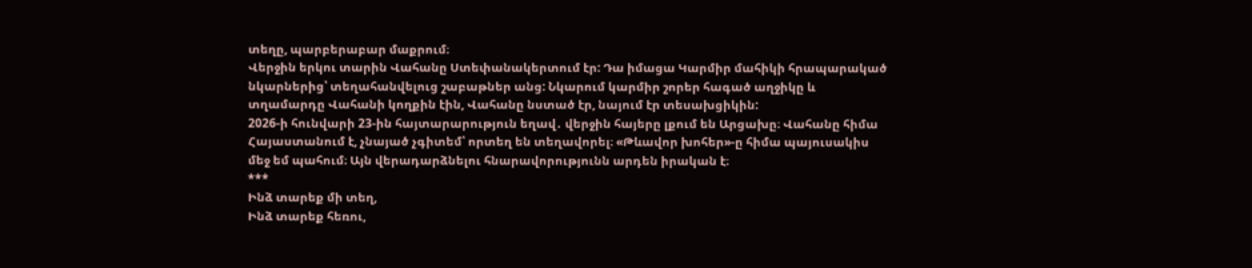տեղը, պարբերաբար մաքրում։
Վերջին երկու տարին Վահանը Ստեփանակերտում էր: Դա իմացա Կարմիր մահիկի հրապարակած նկարներից՝ տեղահանվելուց շաբաթներ անց: Նկարում կարմիր շորեր հագած աղջիկը և տղամարդը Վահանի կողքին էին, Վահանը նստած էր, նայում էր տեսախցիկին:
2026-ի հունվարի 23-ին հայտարարություն եղավ․ վերջին հայերը լքում են Արցախը։ Վահանը հիմա Հայաստանում է, չնայած չգիտեմ՝ որտեղ են տեղավորել։ «Թևավոր խոհեր»-ը հիմա պայուսակիս մեջ եմ պահում։ Այն վերադարձնելու հնարավորությունն արդեն իրական է։
***
Ինձ տարեք մի տեղ,
Ինձ տարեք հեռու,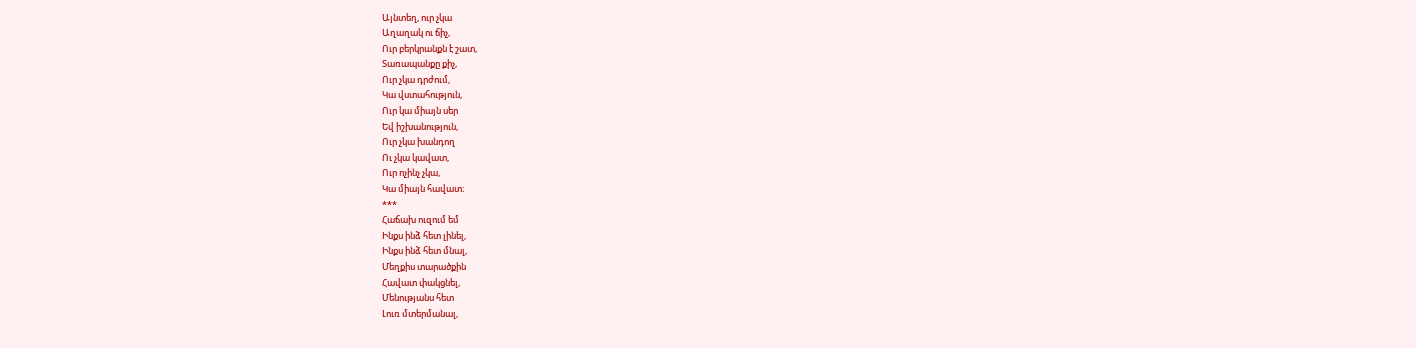Այնտեղ, ուր չկա
Աղաղակ ու ճիչ,
Ուր բերկրանքն է շատ,
Տառապանքը քիչ,
Ուր չկա դրժում,
Կա վստահություն,
Ուր կա միայն սեր
Եվ իշխանություն,
Ուր չկա խանդող
Ու չկա կավատ,
Ուր ոչինչ չկա,
Կա միայն հավատ։
***
Հաճախ ուզում եմ
Ինքս ինձ հետ լինել,
Ինքս ինձ հետ մնալ,
Մեղքիս տարածքին
Հավատ փակցնել,
Մենությանս հետ
Լուռ մտերմանալ,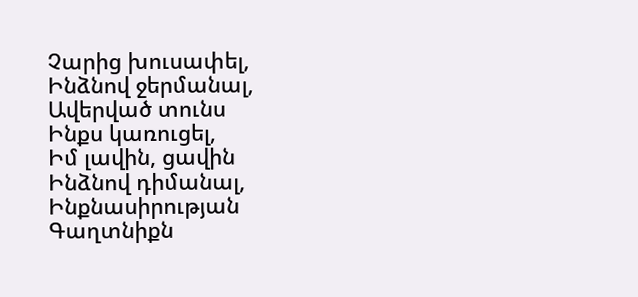Չարից խուսափել,
Ինձնով ջերմանալ,
Ավերված տունս
Ինքս կառուցել,
Իմ լավին, ցավին
Ինձնով դիմանալ,
Ինքնասիրության
Գաղտնիքն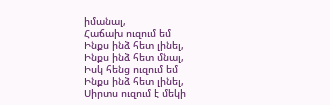իմանալ,
Հաճախ ուզում եմ
Ինքս ինձ հետ լինել,
Ինքս ինձ հետ մնալ,
Իսկ հենց ուզում եմ
Ինքս ինձ հետ լինել,
Սիրտս ուզում է մեկի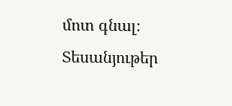մոտ գնալ։
Տեսանյութեր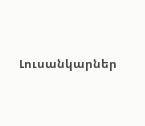Լուսանկարներ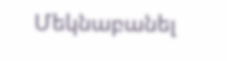Մեկնաբանել